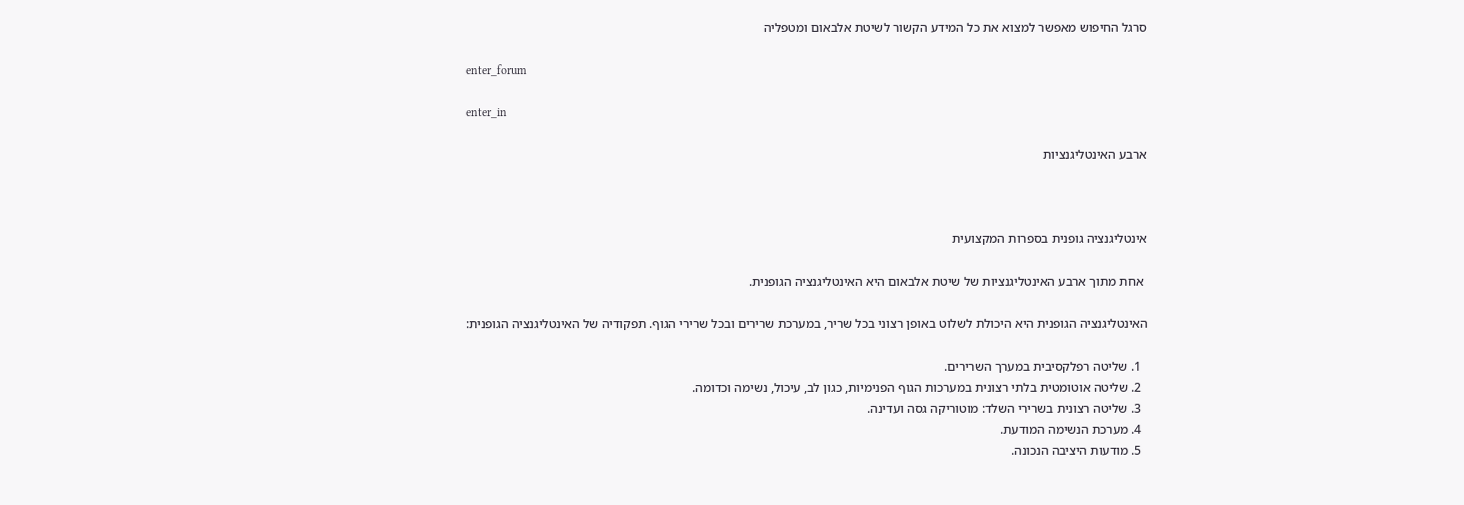סרגל החיפוש מאפשר למצוא את כל המידע הקשור לשיטת אלבאום ומטפליה

enter_forum

enter_in

ארבע האינטליגנציות



אינטליגנציה גופנית בספרות המקצועית

 אחת מתוך ארבע האינטליגנציות של שיטת אלבאום היא האינטליגנציה הגופנית.

האינטליגנציה הגופנית היא היכולת לשלוט באופן רצוני בכל שריר, במערכת שרירים ובכל שרירי הגוף. תפקודיה של האינטליגנציה הגופנית:

  1. שליטה רפלקסיבית במערך השרירים.
  2. שליטה אוטומטית בלתי רצונית במערכות הגוף הפנימיות, כגון לב, עיכול, נשימה וכדומה.
  3. שליטה רצונית בשרירי השלד: מוטוריקה גסה ועדינה.
  4. מערכת הנשימה המודעת.
  5. מודעות היציבה הנכונה.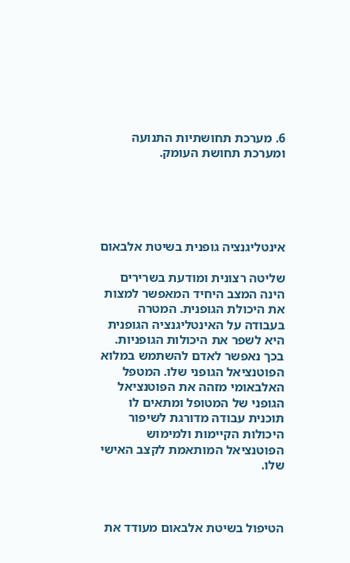6. מערכת תחושתיות התנועה ומערכת תחושת העומק.





אינטליגנציה גופנית בשיטת אלבאום

שליטה רצונית ומודעת בשרירים הינה המצב היחיד המאפשר למצות את היכולת הגופנית. המטרה בעבודה על האינטליגנציה הגופנית היא לשפר את היכולות הגופניות. בכך נאפשר לאדם להשתמש במלוא הפוטנציאל הגופני שלו. המטפל האלבאומי מזהה את הפוטנציאל הגופני של המטופל ומתאים לו תוכנית עבודה מדורגת לשיפור היכולות הקיימות ולמימוש הפוטנציאל המותאמת לקצב האישי שלו.



הטיפול בשיטת אלבאום מעודד את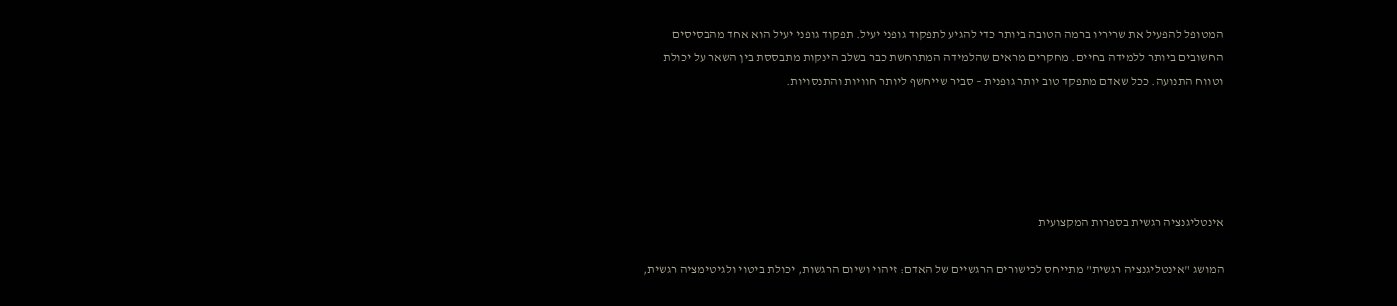המטופל להפעיל את שריריו ברמה הטובה ביותר כדי להגיע לתפקוד גופני יעיל. תפקוד גופני יעיל הוא אחד מהבסיסים החשובים ביותר ללמידה בחיים. מחקרים מראים שהלמידה המתרחשת כבר בשלב הינקות מתבססת בין השאר על יכולת וטווח התנועה. ככל שאדם מתפקד טוב יותר גופנית – סביר שייחשף ליותר חוויות והתנסויות.





אינטליגנציה רגשית בספרות המקצועית

המושג "אינטליגנציה רגשית" מתייחס לכישורים הרגשיים של האדם: זיהוי ושיום הרגשות, יכולת ביטוי ולגיטימציה רגשית,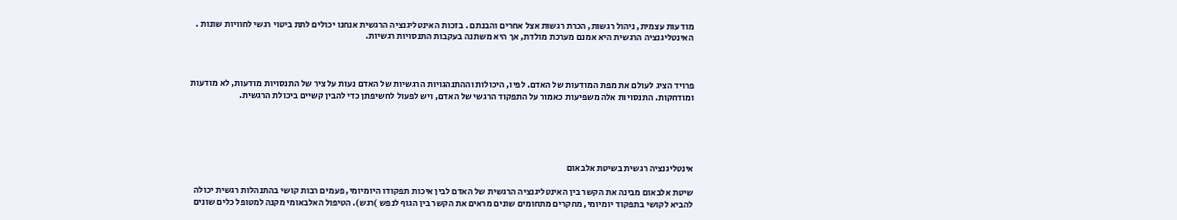מודעות עצמית, ניהול רגשות, הכרת רגשות אצל אחרים והבנתם . בזכות האינטליגנציה הרגשית אנחנו יכולים לתת ביטוי רגשי לחוויות שונות . האינטליגנציה הרגשית היא אמנם מערכת מולדת, אך היא משתנה בעקבות התנסויות רגשיות.



פרויד הציג לעולם את מפת המודעות של האדם. לפיו, היכולות וההתנהגויות הרגשיות של האדם נעות על ציר של התנסויות מודעות, לא מודעות ומודחקות. התנסויות אלה משפיעות כאמור על התפקוד הרגשי של האדם, ויש לפעול לחשיפתן כדי להבין קשיים ביכולת הרגשית.





אינטליגנציה רגשית בשיטת אלבאום

שיטת אלבאום מבינה את הקשר בין האינטליגנציה הרגשית של האדם לבין איכות תפקודו היומיומי, פעמים רבות קושי בהתנהלות רגשית יכולה להביא לקושי בתפקוד יומיומי, מחקרים מתחומים שונים מראים את הקשר בין הגוף לנפש )רגש). הטיפול האלבאומי מקנה למטופל כלים שונים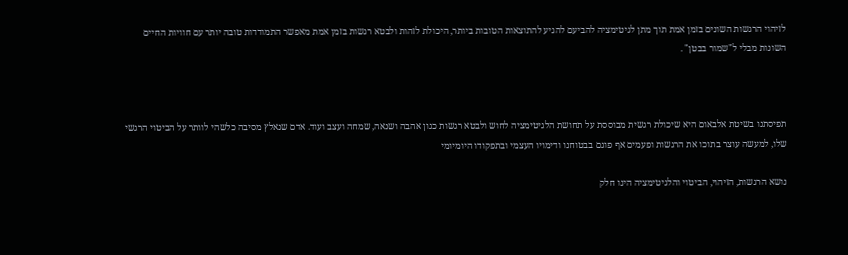לזיהוי הרגשות השונים בזמן אמת תוך מתן לגיטימציה להביעם להגיע להתוצאות הטובות ביותר, היכולת לזהות ולבטא רגשות בזמן אמת מאפשר התמודדות טובה יותר עם חוויות החיים השונות מבלי ל"שמור בבטן" .



תפיסתנו בשיטת אלבאום היא שיכולת רגשית מבוססת על תחושת הלגיטימציה לחוש ולבטא רגשות כגון אהבה ושנאה, שמחה ועצב ועוד. אדם שנאלץ מסיבה כלשהי לוותר על הביטוי הרגשי שלו, למעשה עוצר בתוכו את הרגשות ופעמים אף פוגם בבטוחנו ודימויו העצמי ובתפקודו היומיומי

נושא הרגשות, הזיהוי, הביטוי והלגיטימציה הינו חלק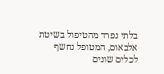בלתי נפרד מהטיפול בשיטת אלבאום, המטופל נחשף לכלים שונים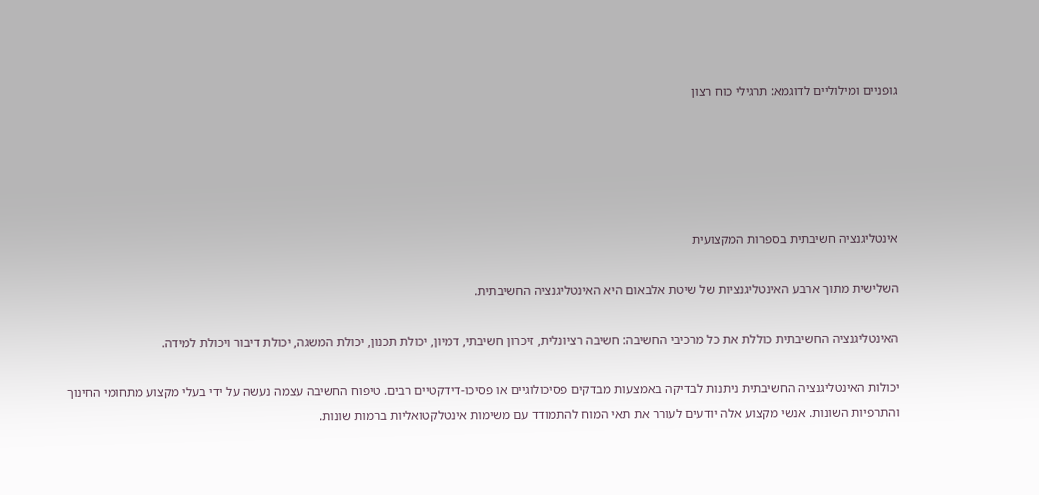גופניים ומילוליים לדוגמא: תרגילי כוח רצון





אינטליגנציה חשיבתית בספרות המקצועית

השלישית מתוך ארבע האינטליגנציות של שיטת אלבאום היא האינטליגנציה החשיבתית.

האינטליגנציה החשיבתית כוללת את כל מרכיבי החשיבה: חשיבה רציונלית, זיכרון חשיבתי, דמיון, יכולת תכנון, יכולת המשגה, יכולת דיבור ויכולת למידה.

יכולות האינטליגנציה החשיבתית ניתנות לבדיקה באמצעות מבדקים פסיכולוגיים או פסיכו-דידקטיים רבים. טיפוח החשיבה עצמה נעשה על ידי בעלי מקצוע מתחומי החינוך והתרפיות השונות. אנשי מקצוע אלה יודעים לעורר את תאי המוח להתמודד עם משימות אינטלקטואליות ברמות שונות.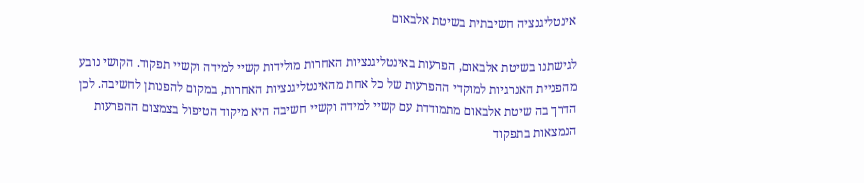אינטליגנציה חשיבתית בשיטת אלבאום

לגישתנו בשיטת אלבאום, הפרעות באינטליגנציות האחרות מולידות קשיי למידה וקשיי תפקוד. הקושי נובע מהפניית האנרגיות למוקדי ההפרעות של כל אחת מהאינטליגנציות האחרות, במקום להפנותן לחשיבה. לכן הדרך בה שיטת אלבאום מתמודדת עם קשיי למידה וקשיי חשיבה היא מיקוד הטיפול בצמצום ההפרעות הנמצאות בתפקוד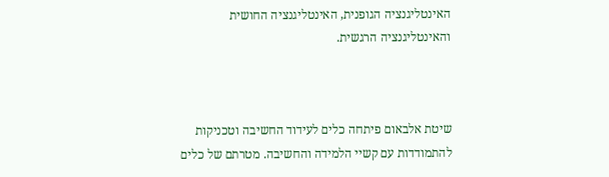האינטליגנציה הגופנית, האינטליגנציה החושית והאינטליגנציה הרגשית.



שיטת אלבאום פיתחה כלים לעידוד החשיבה וטכניקות להתמודדות עם קשיי הלמידה והחשיבה. מטרתם של כלים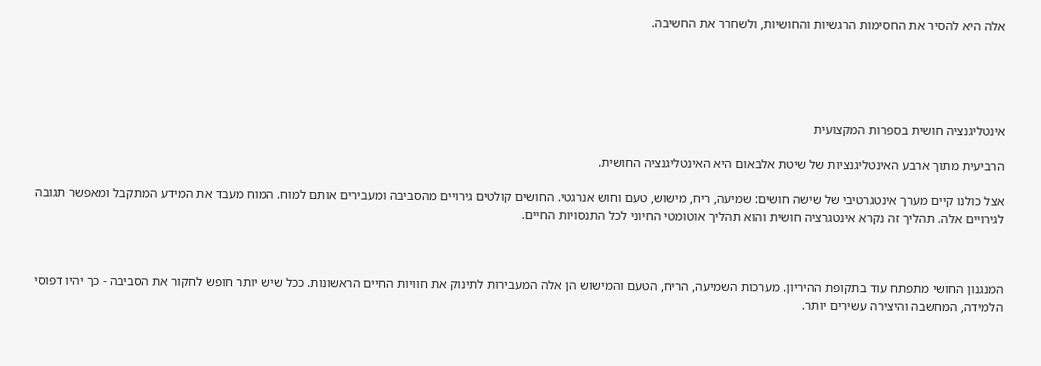אלה היא להסיר את החסימות הרגשיות והחושיות, ולשחרר את החשיבה.





אינטליגנציה חושית בספרות המקצועית

הרביעית מתוך ארבע האינטליגנציות של שיטת אלבאום היא האינטליגנציה החושית.

אצל כולנו קיים מערך אינטגרטיבי של שישה חושים: שמיעה, ריח, מישוש, טעם וחוש אנרגטי. החושים קולטים גירויים מהסביבה ומעבירים אותם למוח. המוח מעבד את המידע המתקבל ומאפשר תגובה לגירויים אלה. תהליך זה נקרא אינטגרציה חושית והוא תהליך אוטומטי החיוני לכל התנסויות החיים.



המנגנון החושי מתפתח עוד בתקופת ההיריון. מערכות השמיעה, הריח, הטעם והמישוש הן אלה המעבירות לתינוק את חוויות החיים הראשונות. ככל שיש יותר חופש לחקור את הסביבה - כך יהיו דפוסי הלמידה, המחשבה והיצירה עשירים יותר.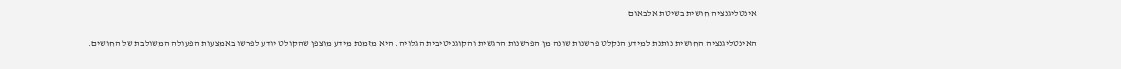אינטליגנציה חושית בשיטת אלבאום

האינטליגנציה החושית נותנת למידע הנקלט פרשנות שונה מן הפרשנות הרגשית והקוגניטיבית הגלויה. היא מזמנת מידע מוצפן שהקולט יודע לפרשו באמצעות הפעולה המשולבת של החושים.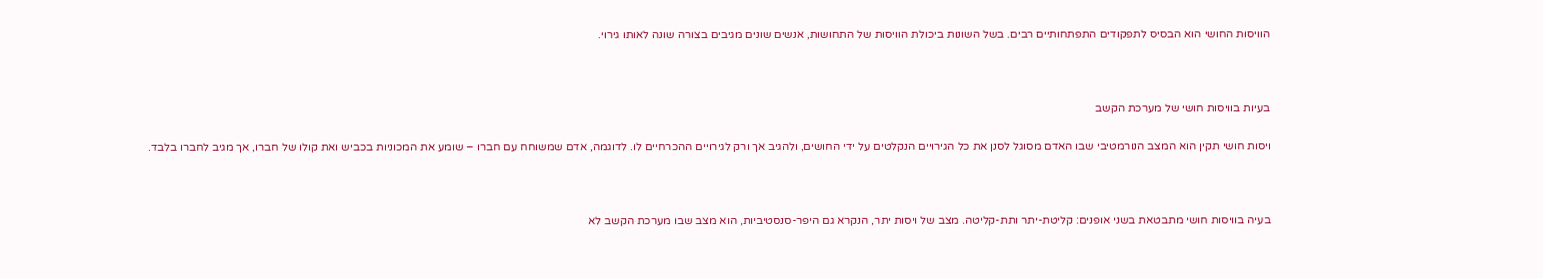הוויסות החושי הוא הבסיס לתפקודים התפתחותיים רבים. בשל השונות ביכולת הוויסות של התחושות, אנשים שונים מגיבים בצורה שונה לאותו גירוי.



בעיות בוויסות חושי של מערכת הקשב

ויסות חושי תקין הוא המצב הנורמטיבי שבו האדם מסוגל לסנן את כל הגירויים הנקלטים על ידי החושים, ולהגיב אך ורק לגירויים ההכרחיים לו. לדוגמה, אדם שמשוחח עם חברו – שומע את המכוניות בכביש ואת קולו של חברו, אך מגיב לחברו בלבד.



בעיה בוויסות חושי מתבטאת בשני אופנים: קליטת-יתר ותת-קליטה. מצב של ויסות יתר, הנקרא גם היפר-סנסטיביות, הוא מצב שבו מערכת הקשב לא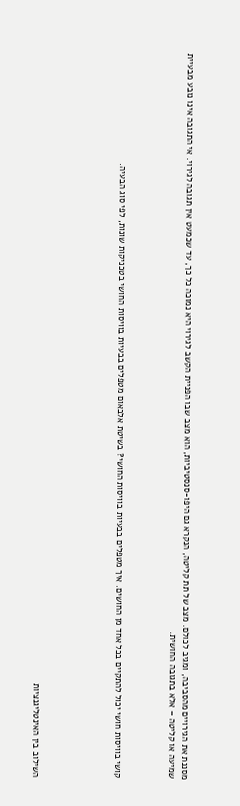מסננת את הגירויים מהסביבה, ומגיב לכולם. מצב של תת קליטה, הנקרא גם היפו-סנסטיביות, הוא מצב שבו הפניית הקשב לגירוי היא נמוכה כל כך, עד שכמעט אין תגובה לגירוי. אי התגובה אינו נובע מבעיית שמיעה או קליטה – אלא בתגובה החושית.



קושי בוויסות חושי יכול להתקיים בכל אחד מן החושים. איך מטפלים בבעיות בוויסות החושי? בשיטת אלבאום מטפלים בבעיות בוויסות החושי בטכניקות שונות, לפי סוג הבעיה.





השילוב בין האינטליגנציות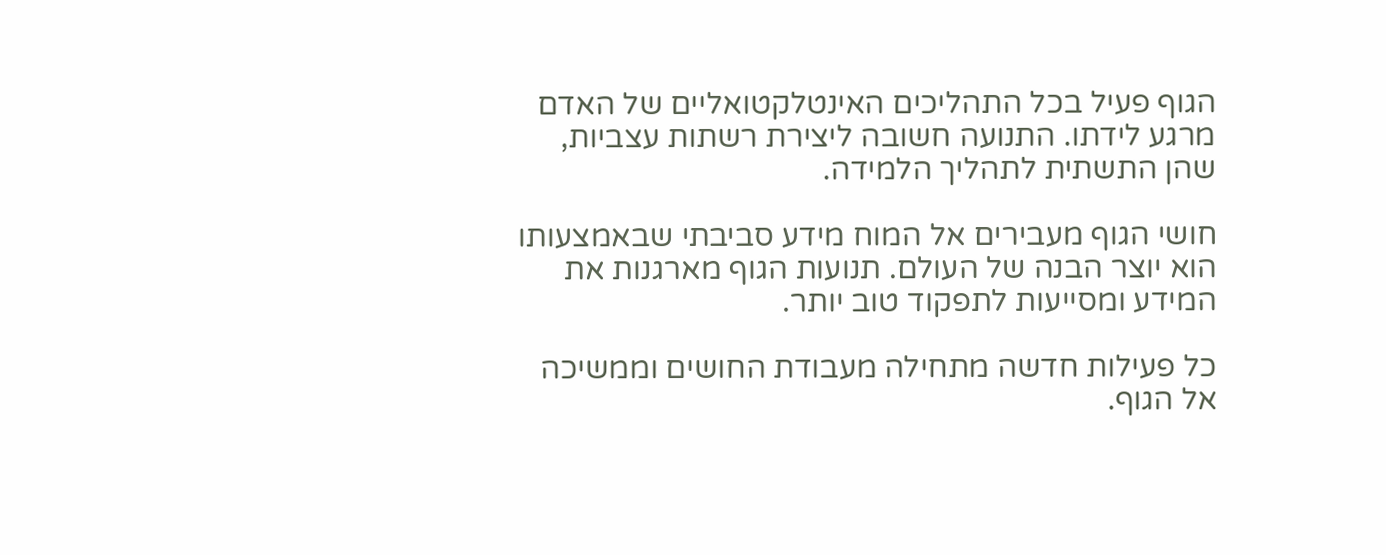הגוף פעיל בכל התהליכים האינטלקטואליים של האדם מרגע לידתו. התנועה חשובה ליצירת רשתות עצביות, שהן התשתית לתהליך הלמידה.

חושי הגוף מעבירים אל המוח מידע סביבתי שבאמצעותו הוא יוצר הבנה של העולם. תנועות הגוף מארגנות את המידע ומסייעות לתפקוד טוב יותר.

כל פעילות חדשה מתחילה מעבודת החושים וממשיכה אל הגוף.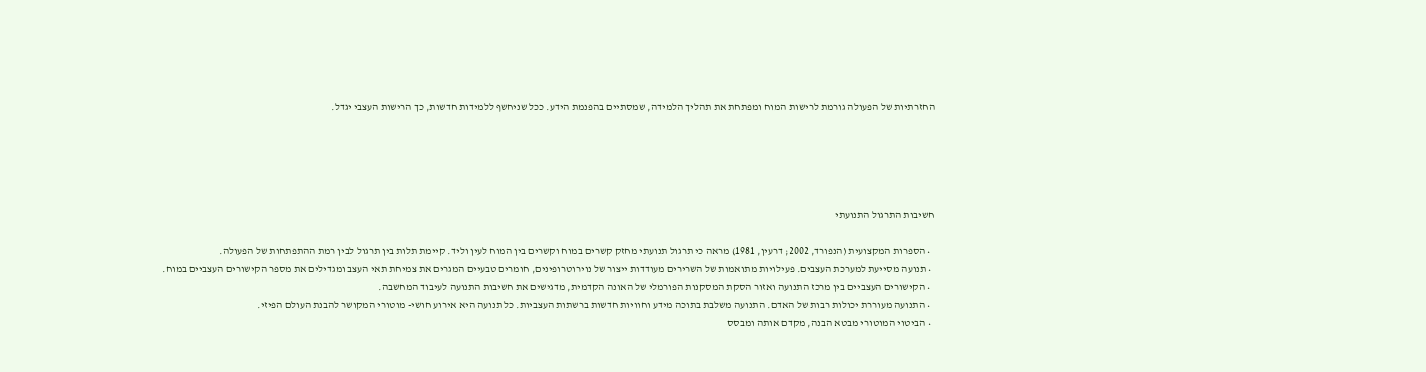החזרתיות של הפעולה גורמת לרישות המוח ומפתחת את תהליך הלמידה, שמסתיים בהפנמת הידע. ככל שניחשף ללמידות חדשות, כך הרישות העצבי יגדל.





חשיבות התרגול התנועתי

  • הספרות המקצועית (הנפורד, 2002; דרעין, 1981) מראה כי תרגול תנועתי מחזק קשרים במוח וקשרים בין המוח לעין וליד. קיימת תלות בין תרגול לבין רמת ההתפתחות של הפעולה.
  • תנועה מסייעת למערכת העצבים. פעילויות מתואמות של השרירים מעודדות ייצור של נוירוטרופינים, חומרים טבעיים המגרים את צמיחת תאי העצב ומגדילים את מספר הקישורים העצביים במוח.
  • הקישורים העצביים בין מרכז התנועה ואזור הסקת המסקנות הפורמלי של האונה הקדמית, מדגישים את חשיבות התנועה לעיבוד המחשבה.
  • התנועה מעוררת יכולות רבות של האדם. התנועה משלבת בתוכה מידע וחוויות חדשות ברשתות העצביות. כל תנועה היא אירוע חושי- מוטורי המקושר להבנת העולם הפיזי.
  • הביטוי המוטורי מבטא הבנה, מקדם אותה ומבסס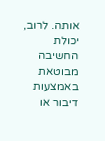אותה. לרוב, יכולת החשיבה מבוטאת באמצעות דיבור או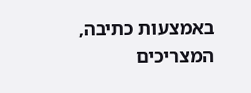באמצעות כתיבה, המצריכים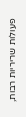פעולות שריריות רבות,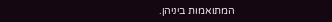המתואמות ביניהן.